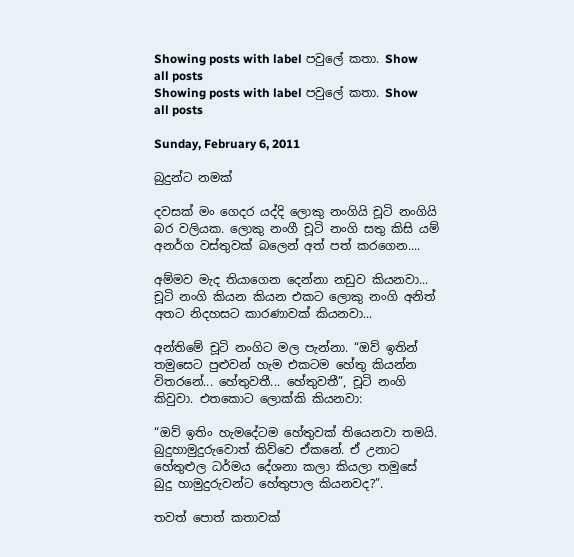Showing posts with label පවුලේ කතා. Show all posts
Showing posts with label පවුලේ කතා. Show all posts

Sunday, February 6, 2011

බුදුන්ට නමක්

දවසක් මං ගෙදර යද්දි ලොකු නංගියි චූටි නංගියි බර වලියක. ලොකු නංගී චූටි නංගි සතු කිසි යම් අනර්ග වස්තුවක් බලෙන් අත් පත් කරගෙන....

අම්මව මැද තියාගෙන දෙන්නා නඩුව කියනවා... චූටි නංගි කියන කියන එකට ලොකු නංගි අනිත් අතට නිදහසට කාරණාවක් කියනවා...

අන්තිමේ චූටි නංගිට මල පැන්නා. “ඔව් ඉතින් තමුසෙට පුළුවන් හැම එකටම හේතු කියන්න විතරනේ... හේතුවතී... හේතුවතී”, චූටි නංගි කිවුවා. එතකොට ලොක්කි කියනවා:

“ඔව් ඉතිං හැමදේටම හේතුවක් තියෙනවා තමයි. බුදුහාමුදු‍රුවොත් කිව්වෙ ඒකනේ. ඒ උනාට හේතුළුල ධර්මය දේශනා කලා කියලා තමුසේ බුදු හාමුදුරුවන්ට හේතුපාල කියනවද?”.

තවත් පොත් කතාවක්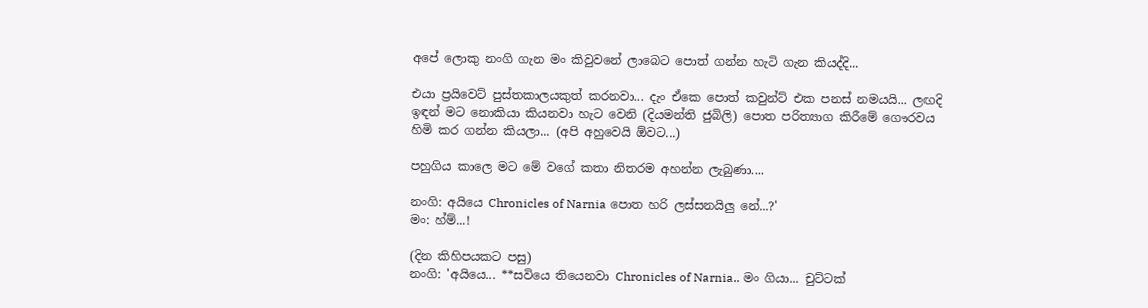අපේ ලොකු නංගි ගැන මං කිවුවනේ ලාබෙට පොත් ගන්න හැටි ගැන කියද්දි...

එයා ප්‍රයිවෙට් පුස්තකාලයකුත් කරනවා... දැං ඒකෙ පොත් කවුන්ට් එක පනස් නමයයි... ලඟදි ඉඳන් මට නොකියා කියනවා හැට වෙනි (දියමන්ති ජුබිලි) පොත පරිත්‍යාග කිරීමේ ගෞරවය හිමි කර ගන්න කියලා... (අපි අහුවෙයි ඕවට...)

පහුගිය කාලෙ මට මේ වගේ කතා නිතරම අහන්න ලැබුණා....

නංගි: අයියෙ Chronicles of Narnia පොත හරි ලස්සනයිලු නේ...?'
මං: හ්ම්...!

(දින කිහිපයකට පසු)
නංගි: 'අයියෙ... **සවියෙ තියෙනවා Chronicles of Narnia.. මං ගියා... චුට්ටක්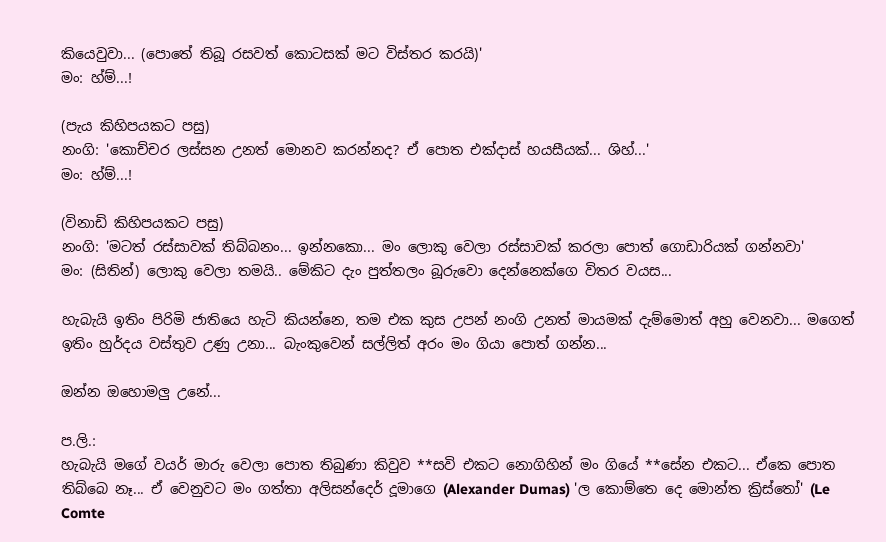කියෙවුවා... (පොතේ තිබූ රසවත් කොටසක් මට විස්තර කරයි)'
මං: හ්ම්...!

(පැය කිහිපයකට පසු)
නංගි: 'කොච්චර ලස්සන උනත් මොනව කරන්නද? ඒ පොත එක්දාස් හයසීයක්... ශිහ්...'
මං: හ්ම්...!

(විනාඩි කිහිපයකට පසු)
නංගි: 'මටත් රස්සාවක් තිබ්බනං... ඉන්නකො... මං ලොකු වෙලා රස්සාවක් කරලා පොත් ගොඩාරියක් ගන්නවා'
මං: (සිතින්) ලොකු වෙලා තමයි.. මේකිට දැං පුත්තලං බූරුවො දෙන්නෙක්ගෙ විතර වයස...

හැබැයි ඉතිං පිරිමි ජාතියෙ හැටි කියන්නෙ, තම එක කුස උපන් නංගි උනත් මායමක් දැම්මොත් අහු වෙනවා... මගෙත් ඉතිං හුර්දය වස්තුව උණු උනා... බැංකුවෙන් සල්ලිත් අරං මං ගියා පොත් ගන්න...

ඔන්න ඔහොමලු උනේ...

ප.ලි.:
හැබැයි මගේ වයර් මාරු වෙලා පොත තිබුණා කිවුව **සවි එකට නොගිහින් මං ගියේ **සේන එකට... ඒකෙ පොත තිබ්බෙ නෑ... ඒ වෙනුවට මං ගත්තා අලිසන්දෙර් දූමාගෙ (Alexander Dumas) 'ල කොම්තෙ දෙ මොන්ත ක්‍රිස්තෝ' (Le Comte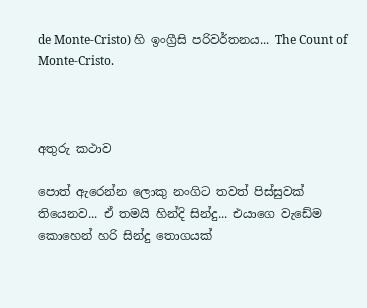de Monte-Cristo) හි ඉංග්‍රීසි පරිවර්තනය... The Count of Monte-Cristo.



අතුරු කථාව

පොත් ඇරෙන්න ලොකු නංගිට තවත් පිස්සුවක් තියෙනව... ඒ තමයි හින්දි සින්දු... එයාගෙ වැඩේම කොහෙන් හරි සින්දු තොගයක්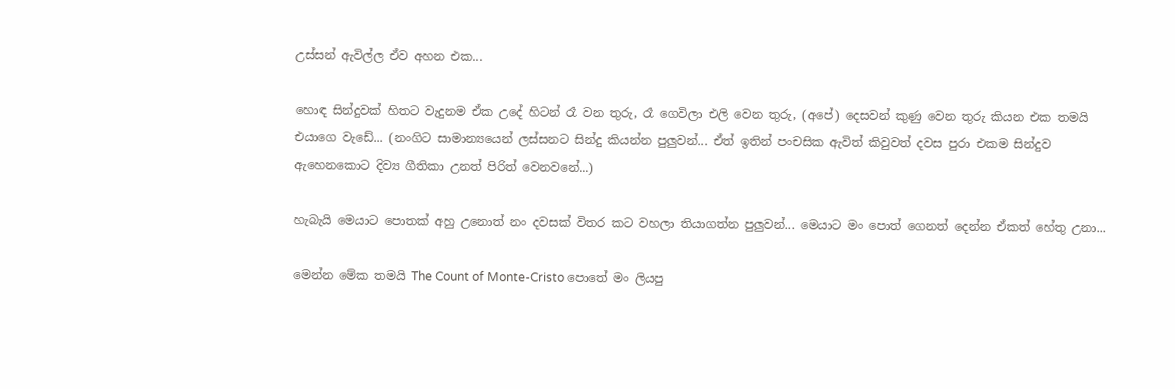උස්සන් ඇවිල්ල ඒව අහන එක...

හොඳ සින්දුවක් හිතට වැදුනම ඒක උදේ හිටන් රෑ වන තුරු, රෑ ගෙවිලා එලි වෙන තුරු, (අපේ) දෙසවන් කුණු වෙන තුරු කියන එක තමයි එයාගෙ වැඩේ... (නංගිට සාමාන්‍යයෙන් ලස්සනට සින්දු කියන්න පුලුවන්... ඒත් ඉතින් පංචසික ඇවිත් කිවුවත් දවස පුරා එකම සින්දුව ඇහෙනකොට දිව්‍ය ගීතිකා උනත් පිරිත් වෙනවනේ...)

හැබැයි මෙයාට පොතක් අහු උනොත් නං දවසක් විතර කට වහලා තියාගත්න පුලුවන්... මෙයාට මං පොත් ගෙනත් දෙන්න ඒකත් හේතු උනා...

මෙන්න මේක තමයි The Count of Monte-Cristo පොතේ මං ලියපු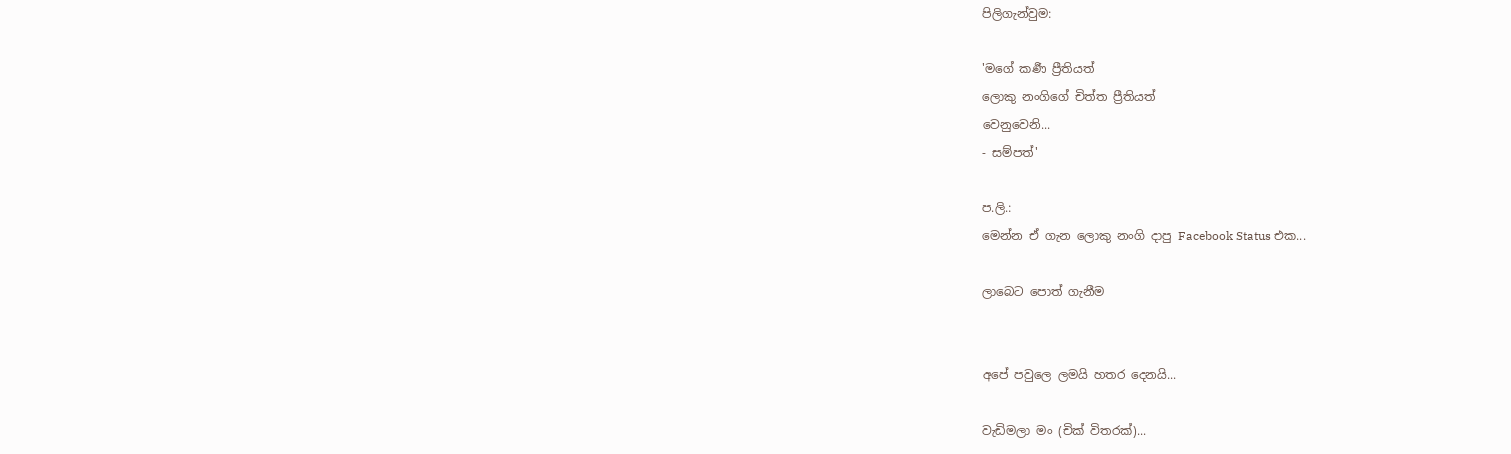පිලිගැන්වුම:

'මගේ කර්‍ණ ප්‍රීතියත්
ලොකු නංගිගේ චිත්ත ප්‍රීතියත්
වෙනුවෙනි...
- සම්පත්'

ප.ලි.:
මෙන්න ඒ ගැන ලොකු නංගි දාපු Facebook Status එක...

ලාබෙට පොත් ගැනීම


අපේ පවුලෙ ලමයි හතර දෙනයි...

වැඩිමලා මං (චික් විතරක්)...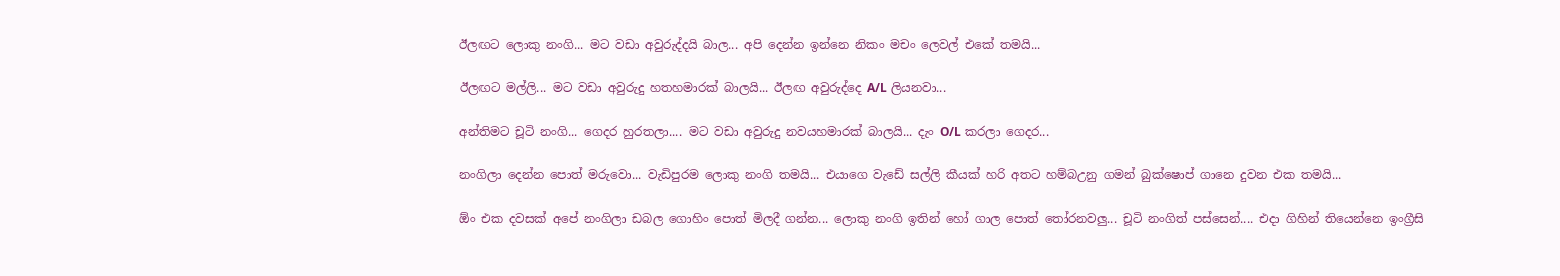ඊලඟට ලොකු නංගි... මට වඩා අවුරුද්දයි බාල... අපි දෙන්න ඉන්නෙ නිකං මචං ලෙවල් එකේ තමයි...

ඊලඟට මල්ලි... මට වඩා අවුරුදු හතහමාරක් බාලයි... ඊලඟ අවුරුද්දෙ A/L ලියනවා...

අන්තිමට චූටි නංගි... ගෙදර හුරතලා.... මට වඩා අවුරුදු නවයහමාරක් බාලයි... දැං O/L කරලා ගෙදර...

නංගිලා දෙන්න පොත් මරුවො... වැඩිපුරම ලොකු නංගි තමයි... එයාගෙ වැඩේ සල්ලි කීයක් හරි අතට හම්බඋනු ගමන් බුක්ෂොප් ගානෙ දුවන එක තමයි...

ඕං එක දවසක් අපේ නංගිලා ඩබල ගොහිං පොත් මිලදී ගන්න... ලොකු නංගි ඉතින් හෝ ගාල පොත් තෝරනවලු... චූටි නංගිත් පස්සෙන්.... එදා ගිහින් තියෙන්නෙ ඉංග්‍රීසි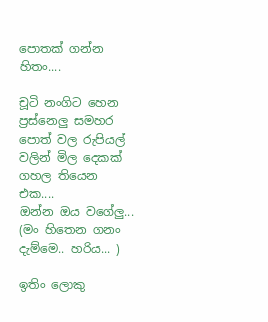පොතක් ගන්න හිතං....

චූටි නංගිට හෙන ප්‍රස්නෙලු සමහර පොත් වල රුපියල් වලින් මිල දෙකක් ගහල තියෙන එක....
ඔන්න ඔය වගේලු... (මං හිතෙන ගනං දැම්මෙ.. හරිය... )

ඉතිං ලොකු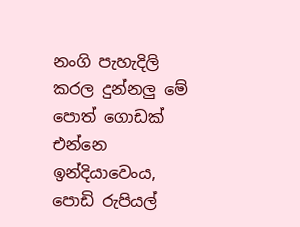නංගි පැහැදිලි කරල දුන්නලු මේ පොත් ගොඩක් එන්නෙ ඉන්දියාවෙංය, පොඩි රුපියල්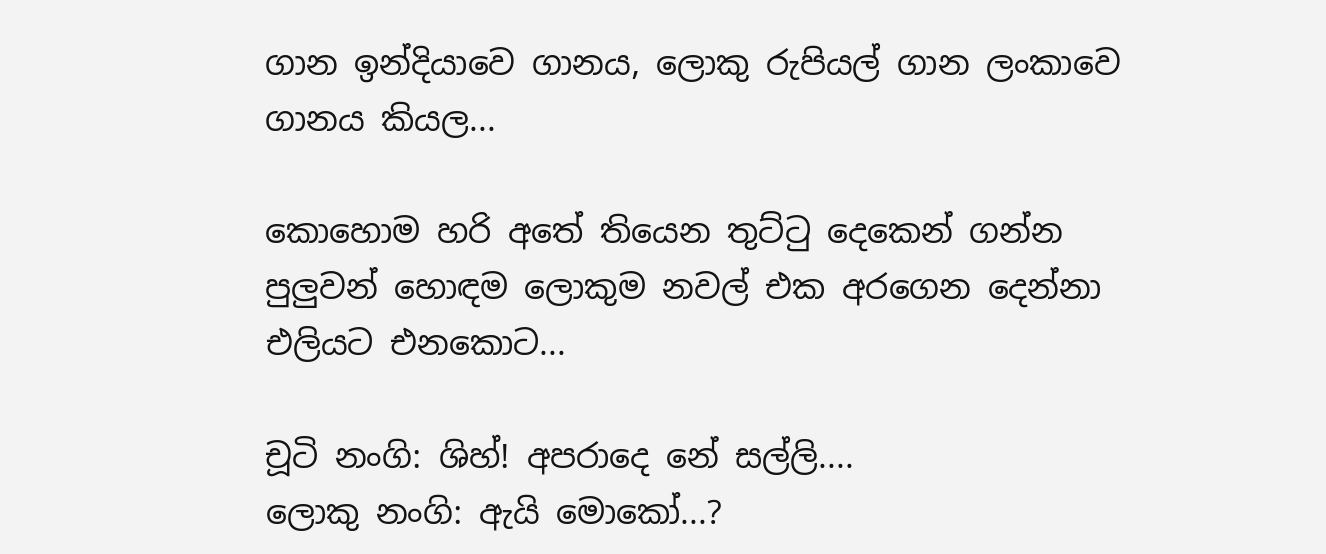ගාන ඉන්දියාවෙ ගානය, ලොකු රුපියල් ගාන ලංකාවෙ ගානය කියල...

කොහොම හරි අතේ තියෙන තුට්ටු දෙකෙන් ගන්න පුලුවන් හොඳම ලොකුම නවල් එක අරගෙන දෙන්නා එලියට එනකොට...

චූටි නංගි: ශිහ්! අපරාදෙ නේ සල්ලි....
ලොකු නංගි: ඇයි මොකෝ...?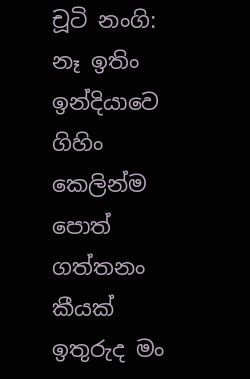චූටි නංගි: නෑ ඉතිං ඉන්දියාවෙ ගිහිං කෙලින්ම පොත් ගත්තනං කීයක් ඉතුරුද මං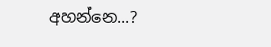අහන්නෙ...?